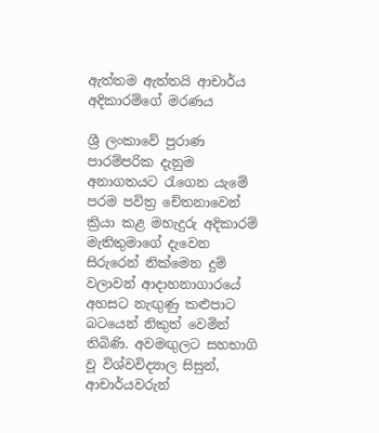ඇත්තම ඇත්තයි ආචාර්ය අදිකාරම්ගේ මරණය

ශ්‍රී ලංකාවේ පුරාණ පාරම්පරික දැනුම අනාගතයට රැගෙන යැමේ පරම පවිත්‍ර චේතනාවෙන් ක්‍රියා කළ මහැදුරු අදිකාරම් මැතිතුමාගේ දැවෙන සිරුරෙන් නික්‌මෙන දුම් වලාවන් ආදාහනාගාරයේ අහසට නැඟුණු කළුපාට බටයෙන් නිකුත් වෙමින් තිබිණි. අවමඟුලට සහභාගි වූ විශ්වවිද්‍යාල සිසුන්, ආචාර්යවරුන්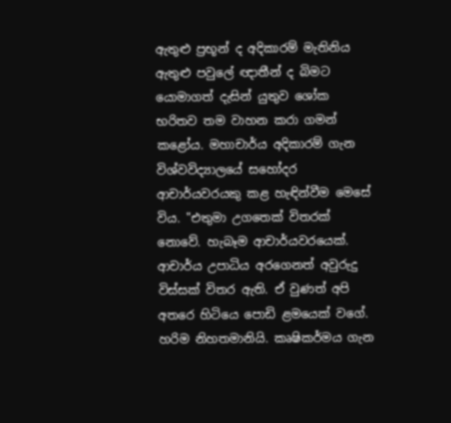ඇතුළු ප්‍රභූන් ද අදිකාරම් මැතිනිය ඇතුළු පවුලේ ඥාතීන් ද බිමට යොමාගත් දැසින් යුතුව ශෝක භරිතව තම වාහන කරා ගමන් කළෝය. මහාචාර්ය අදිකාරම් ගැන විශ්වවිද්‍යාලයේ සහෝදර ආචාර්යවරයකු කළ හැඳින්වීම මෙසේ විය. "එතුමා උගතෙක්‌ විතරක්‌ නොවේ. හැබෑම ආචාර්යවරයෙක්‌. ආචාර්ය උපාධිය අරගෙනත් අවුරුදු විස්‌සක්‌ විතර ඇති. ඒ වුණත් අපි අතරෙ හිටියෙ පොඩි ළමයෙක්‌ වගේ. හරිම නිහතමානියි. කෘෂිකර්මය ගැන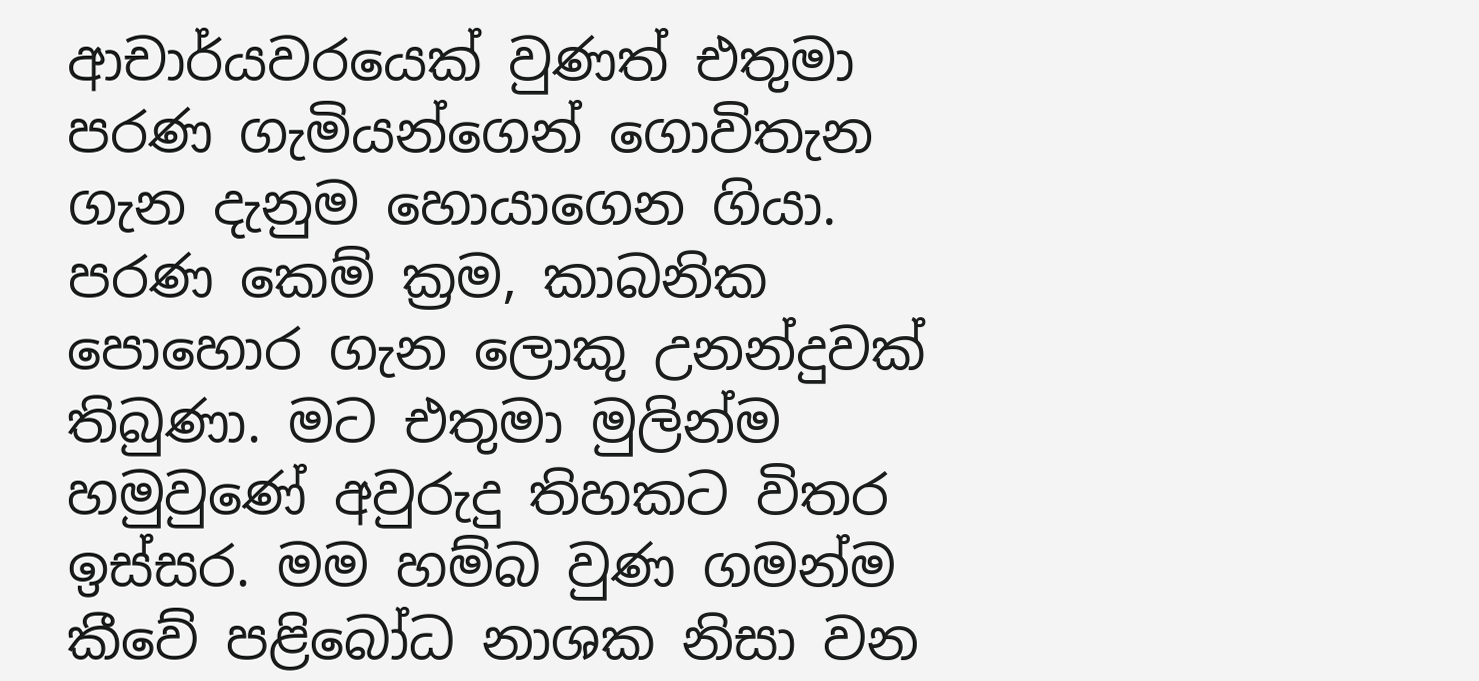ආචාර්යවරයෙක්‌ වුණත් එතුමා පරණ ගැමියන්ගෙන් ගොවිතැන ගැන දැනුම හොයාගෙන ගියා. පරණ කෙම් ක්‍රම, කාබනික පොහොර ගැන ලොකු උනන්දුවක්‌ තිබුණා. මට එතුමා මුලින්ම හමුවුණේ අවුරුදු තිහකට විතර ඉස්‌සර. මම හම්බ වුණ ගමන්ම කීවේ පළිබෝධ නාශක නිසා වන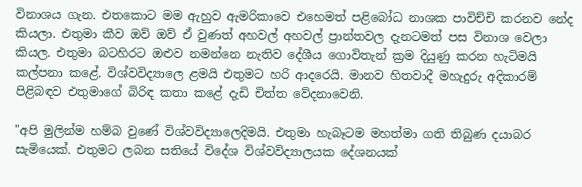විනාශය ගැන. එතකොට මම ඇහුව ඇමරිකාවෙ එහෙමත් පළිබෝධ නාශක පාවිච්චි කරනව නේද කියලා. එතුමා කීව ඔව් ඔව් ඒ වුණත් අහවල් අහවල් ප්‍රාන්තවල දැනටමත් පස විනාශ වෙලා කියල. එතුමා බටහිරට ඔළුව නමන්නෙ නැතිව දේශීය ගොවිතැන් ක්‍රම දියුණු කරන හැටිමයි කල්පනා කළේ. විශ්වවිද්‍යාලෙ ළමයි එතුමට හරි ආදරෙයි. මානව හිතවාදී මහැදුරු අදිකාරම් පිළිබඳව එතුමාගේ බිරිඳ කතා කළේ දැඩි චිත්ත වේදනාවෙනි.

"අපි මුලින්ම හම්බ වුණේ විශ්වවිද්‍යාලෙදිමයි. එතුමා හැබෑටම මහත්මා ගති තිබුණ දයාබර සැමියෙක්‌. එතුමට ලබන සතියේ විදේශ විශ්වවිද්‍යාලයක දේශනයක්‌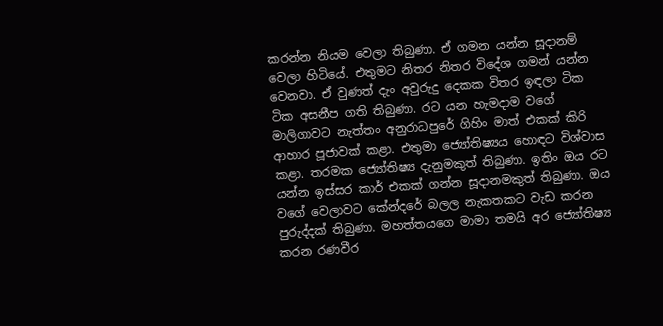කරන්න නියම වෙලා තිබුණා. ඒ ගමන යන්න සූදානම් වෙලා හිටියේ. එතුමට නිතර නිතර විදේශ ගමන් යන්න වෙනවා. ඒ වුණත් දැං අවුරුදු දෙකක විතර ඉඳලා ටික ටික අසනීප ගති තිබුණා. රට යන හැමදාම වගේ මාලිගාවට නැත්තං අනුරාධපුරේ ගිහිං මාත් එකක්‌ කිරි ආහාර පූජාවක්‌ කළා. එතුමා ජ්‍යෝතිෂ්‍යය හොඳට විශ්වාස කළා. තරමක ජ්‍යෝතිෂ්‍ය දැනුමකුත් තිබුණා. ඉතිං ඔය රට යන්න ඉස්‌සර කාර් එකක්‌ ගන්න සූදානමකුත් තිබුණා. ඔය වගේ වෙලාවට කේන්දරේ බලල නැකතකට වැඩ කරන පුරුද්දක්‌ තිබුණා. මහත්තයගෙ මාමා තමයි අර ජ්‍යෝතිෂ්‍ය කරන රණවීර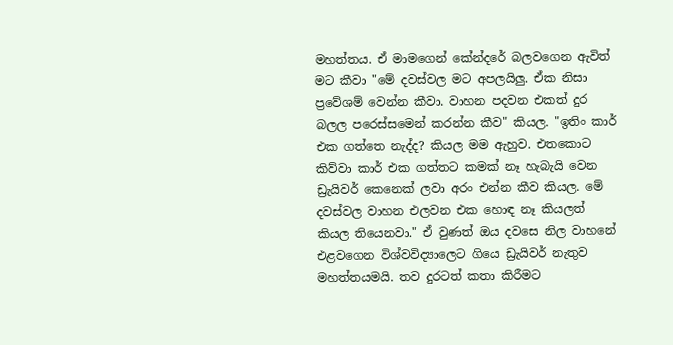මහත්තය. ඒ මාමගෙන් කේන්දරේ බලවගෙන ඇවිත් මට කීවා "මේ දවස්‌වල මට අපලයිලු. ඒක නිසා ප්‍රවේශම් වෙන්න කීවා. වාහන පදවන එකත් දුර බලල පරෙස්‌සමෙන් කරන්න කීව" කියල. "ඉතිං කාර් එක ගත්තෙ නැද්ද? කියල මම ඇහුව. එතකොට කිව්වා කාර් එක ගත්තට කමක්‌ නෑ හැබැයි වෙන ඩ්‍රැයිවර් කෙනෙක්‌ ලවා අරං එන්න කීව කියල. මේ දවස්‌වල වාහන එලවන එක හොඳ නෑ කියලත් කියල තියෙනවා." ඒ වුණත් ඔය දවසෙ නිල වාහනේ එළවගෙන විශ්වවිද්‍යාලෙට ගියෙ ඩ්‍රැයිවර් නැතුව මහත්තයමයි. තව දුරටත් කතා කිරීමට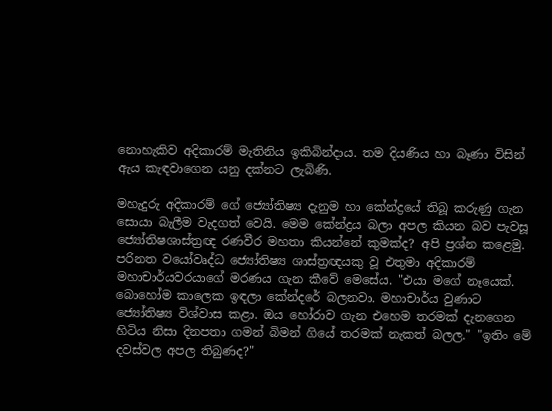නොහැකිව අදිකාරම් මැතිනිය ඉකිබින්දාය. තම දියණිය හා බෑණා විසින් ඇය කැඳවාගෙන යනු දක්‌නට ලැබිණි.

මහැදුරු අදිකාරම් ගේ ජ්‍යෝතිෂ්‍ය දැනුම හා කේන්ද්‍රයේ තිබූ කරුණු ගැන සොයා බැලීම වැදගත් වෙයි. මෙම කේන්ද්‍රය බලා අපල කියන බව පැවසූ ජ්‍යෝතිෂශාස්‌ත්‍රඥ රණවීර මහතා කියන්නේ කුමක්‌ද? අපි ප්‍රශ්න කළෙමු. පරිනත වයෝවෘද්ධ ජ්‍යෝතිෂ්‍ය ශාස්‌ත්‍රඥයකු වූ එතුමා අදිකාරම් මහාචාර්යවරයාගේ මරණය ගැන කීවේ මෙසේය. "එයා මගේ නෑයෙක්‌. බොහෝම කාලෙක ඉඳලා කේන්දරේ බලනවා. මහාචාර්ය වුණාට ජ්‍යෝතිෂ්‍ය විශ්වාස කළා. ඔය හෝරාව ගැන එහෙම තරමක්‌ දැනගෙන හිටිය නිසා දිනපතා ගමන් බිමන් ගියේ තරමක්‌ නැකත් බලල." "ඉතිං මේ දවස්‌වල අපල තිබුණද?"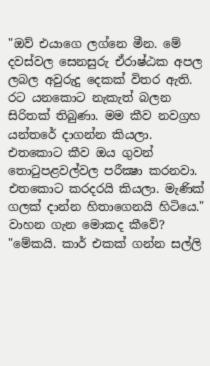"ඔව් එයාගෙ ලග්නෙ මීන. මේ දවස්‌වල සෙනසුරු ඒරාෂ්ඨක අපල ලබල අවුරුදු දෙකක්‌ විතර ඇති. රට යනකොට නැකැත් බලන සිරිතක්‌ තිබුණා. මම කීව නවග්‍රහ යන්තරේ දාගන්න කියලා. එතකොට කීව ඔය ගුවන් තොටුපළවල්වල පරීක්‍ෂා කරනවා. එතකොට කරදරයි කියලා. මැණික්‌ ගලක්‌ දාන්න හිතාගෙනයි හිටියෙ." වාහන ගැන මොකද කීවේ? "මේකයි. කාර් එකක්‌ ගන්න සල්ලි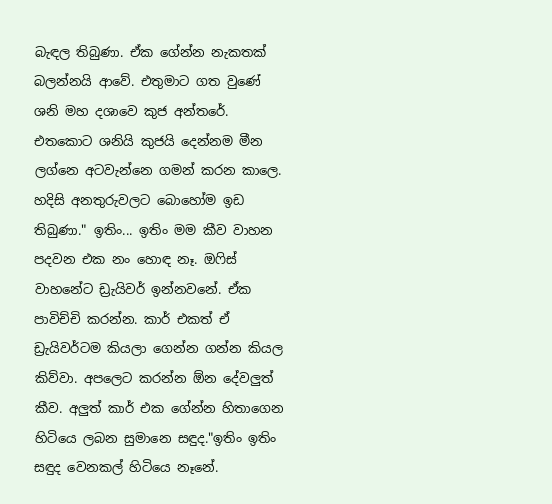බැඳල තිබුණා. ඒක ගේන්න නැකතක්‌ බලන්නයි ආවේ. එතුමාට ගත වුණේ ශනි මහ දශාවෙ කුජ අන්තරේ. එතකොට ශනියි කුජයි දෙන්නම මීන ලග්නෙ අටවැන්නෙ ගමන් කරන කාලෙ. හදිසි අනතුරුවලට බොහෝම ඉඩ තිබුණා." ඉතිං... ඉතිං මම කීව වාහන පදවන එක නං හොඳ නෑ. ඔෆිස් වාහනේට ඩ්‍රැයිවර් ඉන්නවනේ. ඒක පාවිච්චි කරන්න. කාර් එකත් ඒ ඩ්‍රැයිවර්ටම කියලා ගෙන්න ගන්න කියල කිව්වා. අපලෙට කරන්න ඕන දේවලුත් කීව. අලුත් කාර් එක ගේන්න හිතාගෙන හිටියෙ ලබන සුමානෙ සඳුද."ඉතිං ඉතිං සඳුද වෙනකල් හිටියෙ නෑනේ.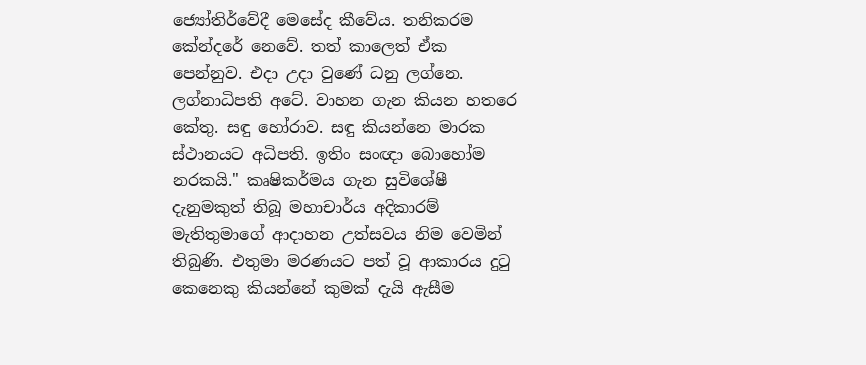ජ්‍යෝතිර්වේදී මෙසේද කීවේය. තනිකරම කේන්දරේ නෙවේ. තත් කාලෙත් ඒක පෙන්නුව. එදා උදා වුණේ ධනු ලග්නෙ. ලග්නාධිපති අටේ. වාහන ගැන කියන හතරෙ කේතු. සඳු හෝරාව. සඳු කියන්නෙ මාරක ස්‌ථානයට අධිපති. ඉතිං සංඥා බොහෝම නරකයි." කෘෂිකර්මය ගැන සුවිශේෂී දැනුමකුත් තිබූ මහාචාර්ය අදිකාරම් මැතිතුමාගේ ආදාහන උත්සවය නිම වෙමින් තිබුණි. එතුමා මරණයට පත් වූ ආකාරය දුටු කෙනෙකු කියන්නේ කුමක්‌ දැයි ඇසීම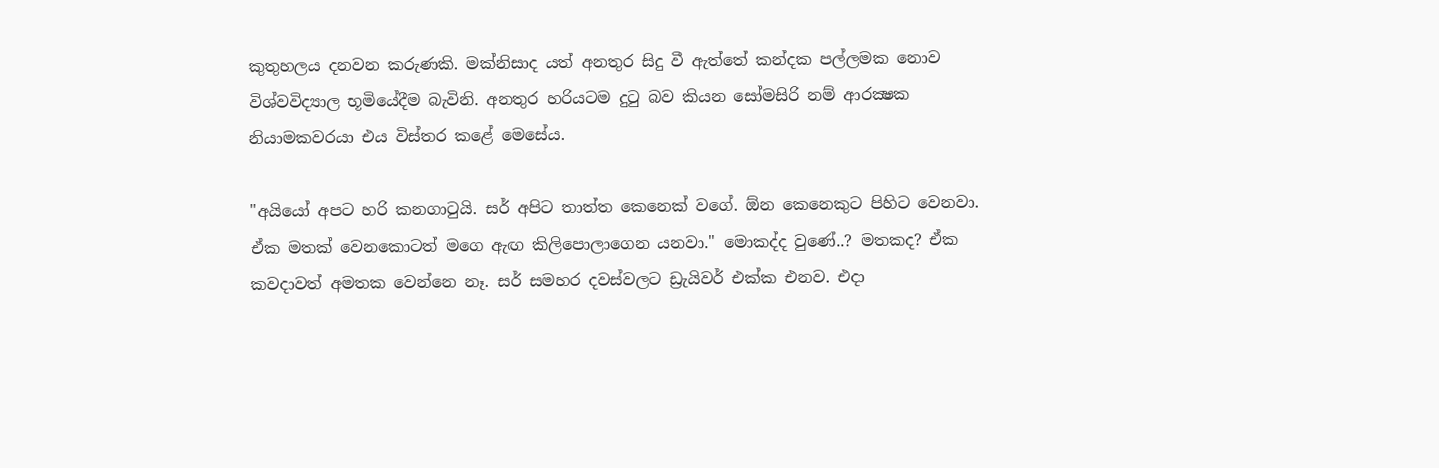කුතුහලය දනවන කරුණකි. මක්‌නිසාද යත් අනතුර සිදු වී ඇත්තේ කන්දක පල්ලමක නොව විශ්වවිද්‍යාල භූමියේදීම බැවිනි. අනතුර හරියටම දුටු බව කියන සෝමසිරි නම් ආරක්‍ෂක නියාමකවරයා එය විස්‌තර කළේ මෙසේය.

"අයියෝ අපට හරි කනගාටුයි. සර් අපිට තාත්ත කෙනෙක්‌ වගේ. ඕන කෙනෙකුට පිහිට වෙනවා. ඒක මතක්‌ වෙනකොටත් මගෙ ඇඟ කිලිපොලාගෙන යනවා." මොකද්ද වුණේ..? මතකද? ඒක කවදාවත් අමතක වෙන්නෙ නෑ. සර් සමහර දවස්‌වලට ඩ්‍රැයිවර් එක්‌ක එනව. එදා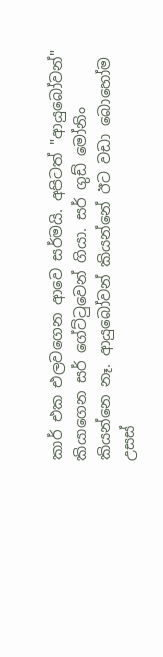කාර් එක එලවගෙන ආවෙ සර්මයි. අපිටත් "ආයුබෝවන්" කියාගෙන සර් ගේට්‌ටුවෙන් ගියා. සර් ගුඩ් මෝනිං කියන්නෙ නෑ. ආයුබෝවන් කියන්නේ ඊට වඩා බොහෝම උසස්‌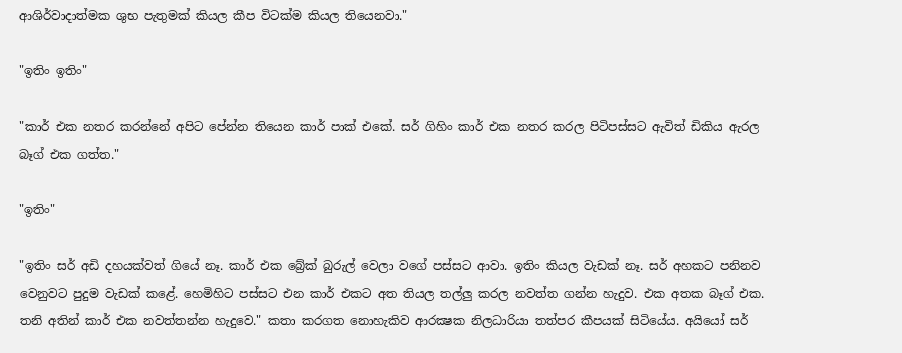ආශිර්වාදාත්මක ශුභ පැතුමක්‌ කියල කීප විටක්‌ම කියල තියෙනවා."

"ඉතිං ඉතිං"

"කාර් එක නතර කරන්නේ අපිට පේන්න තියෙන කාර් පාක්‌ එකේ. සර් ගිහිං කාර් එක නතර කරල පිටිපස්‌සට ඇවිත් ඩිකිය ඇරල බෑග් එක ගත්ත."

"ඉතිං"

"ඉතිං සර් අඩි දහයක්‌වත් ගියේ නෑ. කාර් එක බ්‍රේක්‌ බුරුල් වෙලා වගේ පස්‌සට ආවා. ඉතිං කියල වැඩක්‌ නෑ. සර් අහකට පනිනව වෙනුවට පුදුම වැඩක්‌ කළේ. හෙමිහිට පස්‌සට එන කාර් එකට අත තියල තල්ලු කරල නවත්ත ගන්න හැදුව. එක අතක බෑග් එක. තනි අතින් කාර් එක නවත්තන්න හැදුවෙ." කතා කරගත නොහැකිව ආරක්‍ෂක නිලධාරියා තත්පර කීපයක්‌ සිටියේය. අයියෝ සර්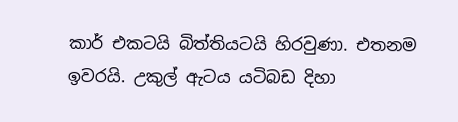කාර් එකටයි බිත්තියටයි හිරවුණා. එතනම ඉවරයි. උකුල් ඇටය යටිබඩ දිහා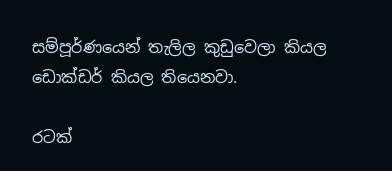සම්පූර්ණයෙන් තැලිල කුඩුවෙලා කියල ඩොක්‌ඩර් කියල තියෙනවා.

රටක්‌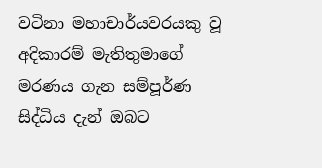වටිනා මහාචාර්යවරයකු වූ අදිකාරම් මැතිතුමාගේ මරණය ගැන සම්පූර්ණ සිද්ධිය දැන් ඔබට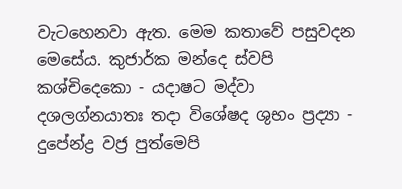වැටහෙනවා ඇත. මෙම කතාවේ පසුවදන මෙසේය. කුජාර්ක මන්දෙ ස්‌වපි කශ්චිදෙකො - යදාෂට මද්වා දශලග්නයාතඃ තදා විශේෂද ශුභං ප්‍රද්‍යා - දුපේන්ද්‍ර වජ්‍ර පුත්මෙපි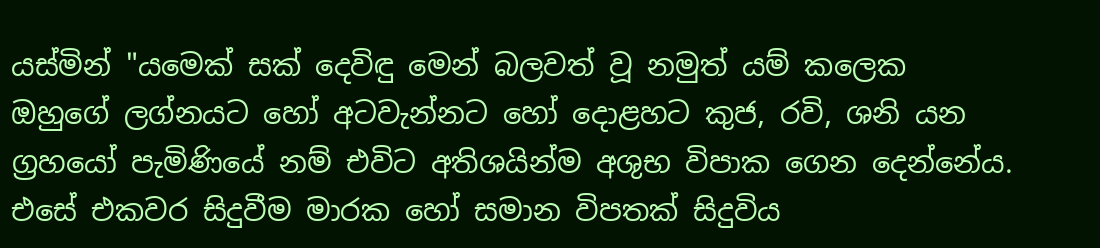යස්‌මින් "යමෙක්‌ සක්‌ දෙවිඳු මෙන් බලවත් වූ නමුත් යම් කලෙක ඔහුගේ ලග්නයට හෝ අටවැන්නට හෝ දොළහට කුජ, රවි, ශනි යන ග්‍රහයෝ පැමිණියේ නම් එවිට අතිශයින්ම අශුභ විපාක ගෙන දෙන්නේය. එසේ එකවර සිදුවීම මාරක හෝ සමාන විපතක්‌ සිදුවිය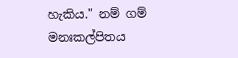හැකිය." නම් ගම් මනඃකල්පිතය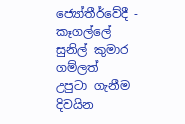ජ්‍යෝතීර්වේදී - කෑගල්ලේ සුනිල් කුමාර ගම්ලත්
උපුටා ගැනීම දිවයින